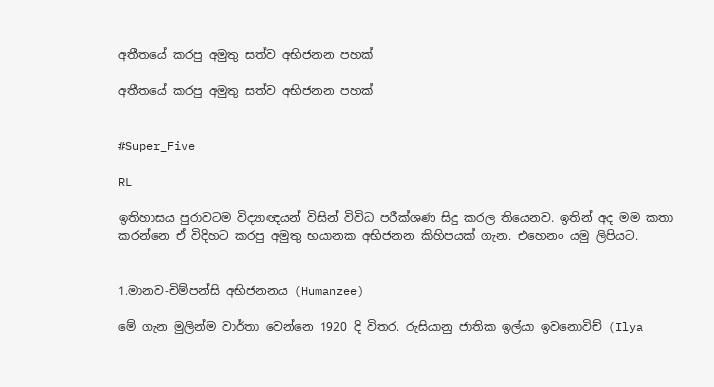අතීතයේ කරපු අමුතු සත්ව අභිජනන පහක්

අතීතයේ කරපු අමුතු සත්ව අභිජනන පහක්


#Super_Five

RL

ඉතිහාසය පුරාවටම විද්‍යාඥයන් විසින් විවිධ පරීක්ශණ සිදු කරල තියෙනව. ඉතින් අද මම කතා කරන්නෙ ඒ විදිහට කරපු අමුතු භයානක අභිජනන කිහිපයක් ගැන. එහෙනං යමු ලිපියට.


1.මානව-චිම්පන්සි අභිජනනය (Humanzee)

මේ ගැන මුලින්ම වාර්තා වෙන්නෙ 1920 දි විතර. රුසියානු ජාතික ඉල්යා ඉවනොවිච් (Ilya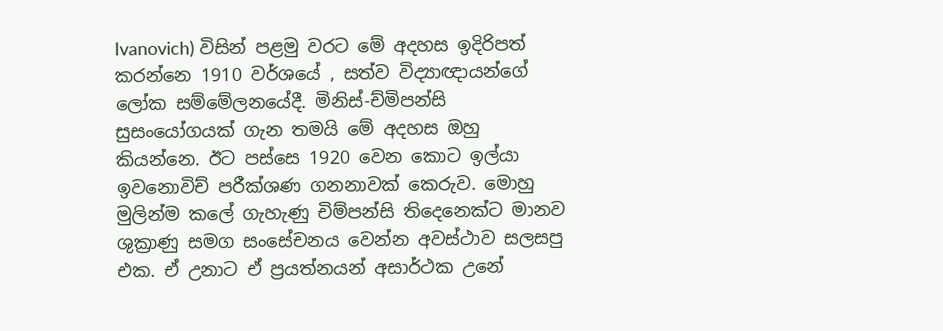Ivanovich) විසින් පළමු වරට මේ අදහස ඉදිරිපත් කරන්නෙ 1910 වර්ශයේ , සත්ව විද්‍යාඥායන්ගේ ලෝක සම්මේලනයේදී. මිනිස්-ච්මිපන්සි සුසංයෝගයක් ගැන තමයි මේ අදහස ඔහු කියන්නෙ. ඊට පස්සෙ 1920 වෙන කොට ඉල්යා ඉවනොවිච් පරීක්ශණ ගනනාවක් කෙරුව. මොහු මුලින්ම කලේ ගැහැණු චිම්පන්සි තිදෙනෙක්ට මානව ශුක්‍රාණු සමග සංසේචනය වෙන්න අවස්ථාව සලසපු එක. ඒ උනාට ඒ ප්‍රයත්නයන් අසාර්ථක උනේ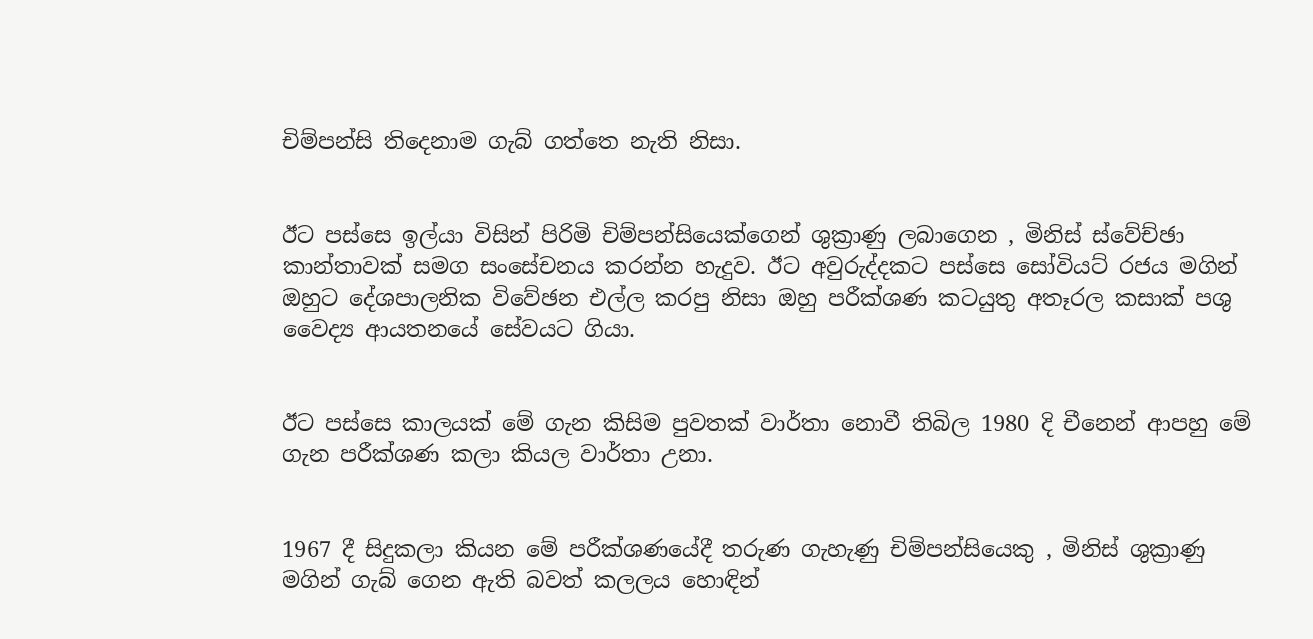චිම්පන්සි තිදෙනාම ගැබ් ගත්තෙ නැති නිසා.


ඊට පස්සෙ ඉල්යා විසින් පිරිමි චිම්පන්සියෙක්ගෙන් ශුක්‍රාණු ලබාගෙන , මිනිස් ස්වේච්ඡා කාන්තාවක් සමග සංසේචනය කරන්න හැදුව. ඊට අවුරුද්දකට පස්සෙ සෝවියට් රජය මගින් ඔහුට දේශපාලනික විවේඡන එල්ල කරපු නිසා ඔහු පරීක්ශණ කටයුතු අතෑරල කසාක් පශු වෛද්‍ය ආයතනයේ සේවයට ගියා.


ඊට පස්සෙ කාලයක් මේ ගැන කිසිම පුවතක් වාර්තා නොවී තිබිල 1980 දි චීනෙන් ආපහු මේ ගැන පරීක්ශණ කලා කියල වාර්තා උනා.


1967 දී සිදුකලා කියන මේ පරීක්ශණයේදී තරුණ ගැහැණු චිම්පන්සියෙකු , මිනිස් ශුක්‍රාණු මගින් ගැබ් ගෙන ඇති බවත් කලලය හොඳින්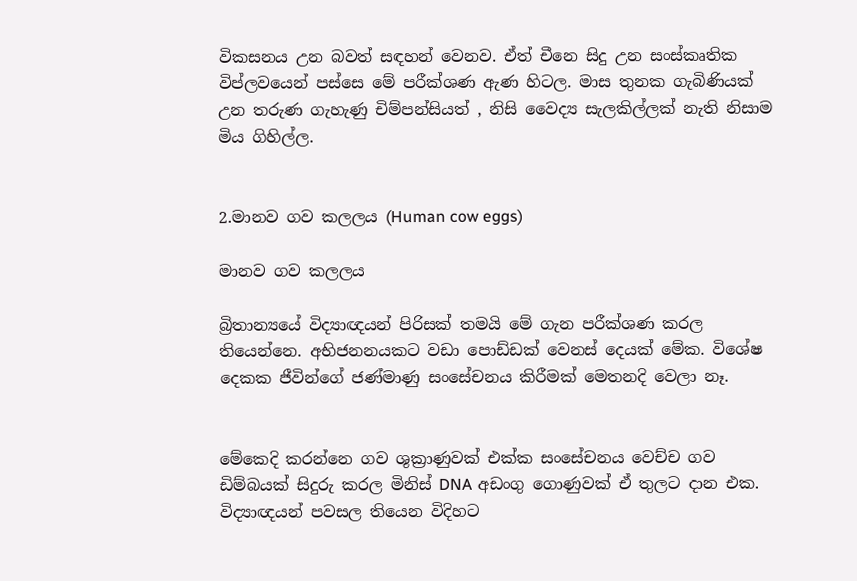විකසනය උන බවත් සඳහන් වෙනව. ඒත් චීනෙ සිදු උන සංස්කෘතික විප්ලවයෙන් පස්සෙ මේ පරීක්ශණ ඇණ හිටල. මාස තුනක ගැබිණියක් උන තරුණ ගැහැණු චිම්පන්සියත් , නිසි වෛද්‍ය සැලකිල්ලක් නැති නිසාම මිය ගිහිල්ල.


2.මානව ගව කලලය (Human cow eggs)

මානව ගව කලලය

බ්‍රිතාන්‍යයේ විද්‍යාඥයන් පිරිසක් තමයි මේ ගැන පරීක්ශණ කරල තියෙන්නෙ. අභිජනනයකට වඩා පොඩ්ඩක් වෙනස් දෙයක් මේක. විශේෂ දෙකක ජීවින්ගේ ජණ්මාණු සංසේචනය කිරීමක් මෙතනදි වෙලා නෑ.


මේකෙදි කරන්නෙ ගව ශුක්‍රාණුවක් එක්ක සංසේචනය වෙච්ච ගව ඩිම්බයක් සිදුරු කරල මිනිස් DNA අඩංගු ගොණුවක් ඒ තුලට දාන එක. විද්‍යාඥයන් පවසල තියෙන විදිහට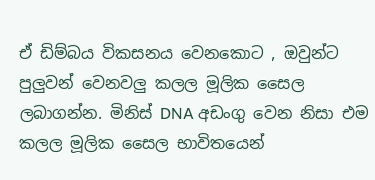ඒ ඩිම්බය විකසනය වෙනකොට , ඔවුන්ට පුලුවන් වෙනවලු කලල මූලික සෛල ලබාගන්න. මිනිස් DNA අඩංගු වෙන නිසා එම කලල මූලික සෛල භාවිතයෙන්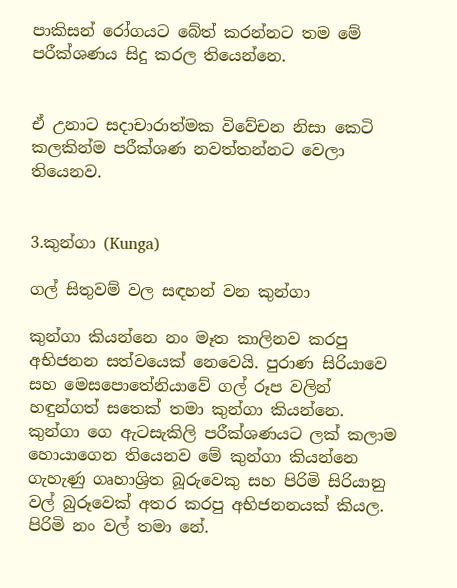පාකිසන් රෝගයට බේත් කරන්නට තම මේ පරීක්ශණය සිදු කරල තියෙන්නෙ.


ඒ උනාට සදාචාරාත්මක විවේචන නිසා කෙටි කලකින්ම පරීක්ශණ නවත්තන්නට වෙලා තියෙනව.


3.කුන්ගා (Kunga)

ගල් සිතුවම් වල සඳහන් වන කුන්ගා

කුන්ගා කියන්නෙ නං මෑත කාලිනව කරපු අභිජනන සත්වයෙක් නෙවෙයි. පුරාණ සිරියාවෙ සහ මෙසපොතේනියාවේ ගල් රූප වලින් හඳුන්ගත් සතෙක් තමා කුන්ගා කියන්නෙ. කුන්ගා ගෙ ඇටසැකිලි පරීක්ශණයට ලක් කලාම හොයාගෙන තියෙනව මේ කුන්ගා කියන්නෙ ගැහැණු ගෘහාශ්‍රිත බූරුවෙකු සහ පිරිමි සිරියානු වල් බුරූවෙක් අතර කරපු අභිජනනයක් කියල. පිරිමි නං වල් තමා නේ.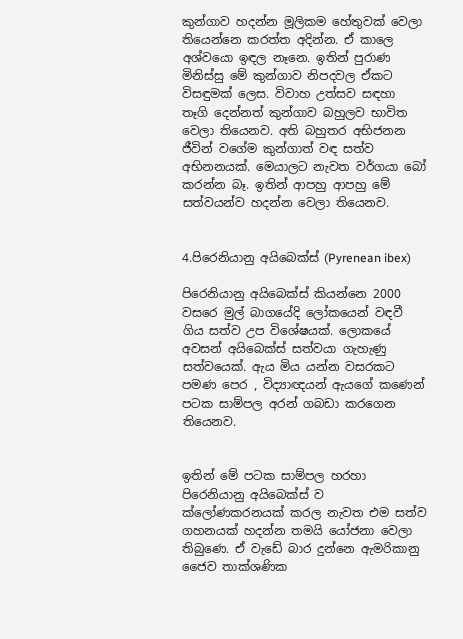කුන්ගාව හදන්න මූලිකම හේතුවක් වෙලා තියෙන්නෙ කරත්ත අදින්න. ඒ කාලෙ අශ්වයො ඉඳල නෑනෙ. ඉතින් පුරාණ මිනිස්සු මේ කුන්ගාව නිපදවල ඒකට විසඳුමක් ලෙස. විවාහ උත්සව සඳහා තෑගි දෙන්නත් කුන්ගාව බහුලව භාවිත වෙලා තියෙනව. අති බහුතර අභිජනන ජීවින් වගේම කුන්ගාත් වඳ සත්ව අභිනනයක්. මෙයාලට නැවත වර්ගයා බෝ කරන්න බෑ. ඉතින් ආපහු ආපහු මේ සත්වයන්ව හදන්න වෙලා තියෙනව.


4.පිරෙනියානු අයිබෙක්ස් (Pyrenean ibex)

පිරෙනියානු අයිබෙක්ස් කියන්නෙ 2000 වසරෙ මුල් බාගයේදි ලෝකයෙන් වඳවී ගිය සත්ව උප විශේෂයක්. ලොකයේ අවසන් අයිබෙක්ස් සත්වයා ගැහැණු සත්වයෙක්. ඇය මිය යන්න වසරකට පමණ පෙර , විද්‍යාඥයන් ඇයගේ කණෙන් පටක සාම්පල අරන් ගබඩා කරගෙන තියෙනව.


ඉතින් මේ පටක සාම්පල හරහා පිරෙනියානු අයිබෙක්ස් ව ක්ලෝණකරනයක් කරල නැවත එම සත්ව ගහනයක් හදන්න තමයි යෝජනා වෙලා තිබුණෙ. ඒ වැඩේ බාර දුන්නෙ ඇමරිකානු ජෛව තාක්ශණික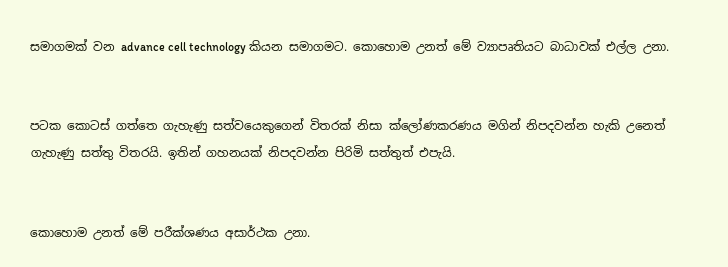සමාගමක් වන advance cell technology කියන සමාගමට. කොහොම උනත් මේ ව්‍යාපෘතියට බාධාවක් එල්ල උනා.


පටක කොටස් ගත්තෙ ගැහැණු සත්වයෙකුගෙන් විතරක් නිසා ක්ලෝණකරණය මගින් නිපදවන්න හැකි උනෙත් ගැහැණු සත්තු විතරයි. ඉතින් ගහනයක් නිපදවන්න පිරිමි සත්තුත් එපැයි.


කොහොම උනත් මේ පරීක්ශණය අසාර්ථක උනා.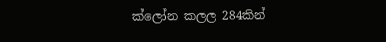ක්ලෝන කලල 284කින්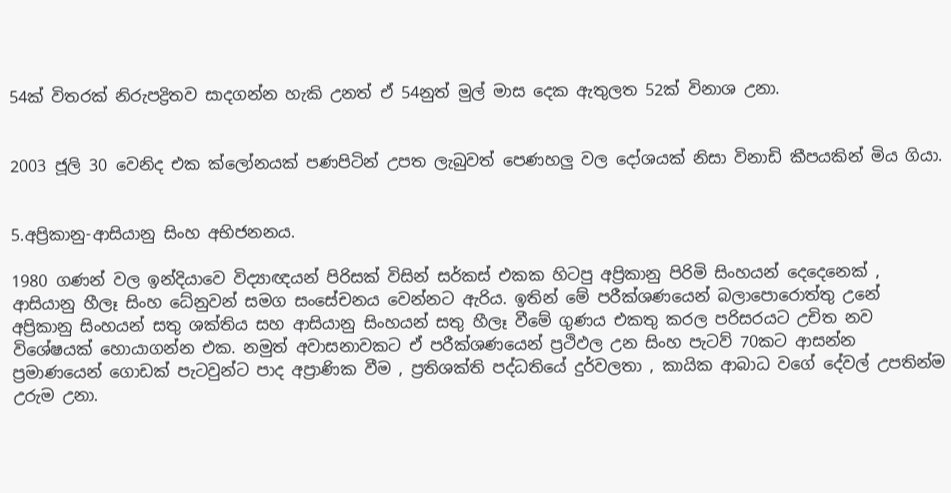54ක් විතරක් නිරුපද්‍රිතව සාදගන්න හැකි උනත් ඒ 54නුත් මුල් මාස දෙක ඇතුලත 52ක් විනාශ උනා.


2003 ජූලි 30 වෙනිද එක ක්ලෝනයක් පණපිටින් උපත ලැබුවත් පෙණහලු වල දෝශයක් නිසා විනාඩි කීපයකින් මිය ගියා.


5.අප්‍රිකානු-ආසියානු සිංහ අභිජනනය.

1980 ගණන් වල ඉන්දියාවෙ විද්‍යාඥයන් පිරිසක් විසින් සර්කස් එකක හිටපු අප්‍රිකානු පිරිමි සිංහයන් දෙදෙනෙක් , ආසියානු හීලෑ සිංහ ධේනුවන් සමග සංසේචනය වෙන්නට ඇරිය. ඉතින් මේ පරීක්ශණයෙන් බලාපොරොත්තු උනේ අප්‍රිකානු සිංහයන් සතු ශක්තිය සහ ආසියානු සිංහයන් සතු හීලෑ වීමේ ගුණය එකතු කරල පරිසරයට උචිත නව විශේෂයක් හොයාගන්න එක. නමුත් අවාසනාවකට ඒ පරීක්ශණයෙන් ප්‍රථිඵල උන සිංහ පැටව් 70කට ආසන්න ප්‍රමාණයෙන් ගොඩක් පැටවුන්ට පාද අප්‍රාණික වීම , ප්‍රතිශක්ති පද්ධතියේ දුර්වලතා , කායික ආබාධ වගේ දේවල් උපතින්ම උරුම උනා.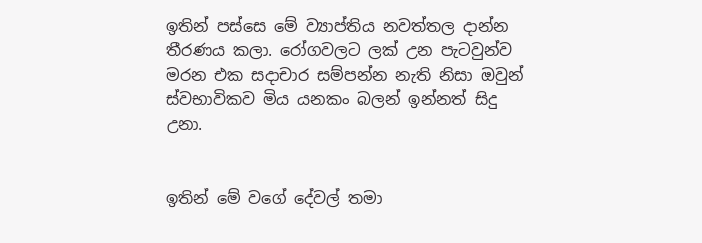ඉතින් පස්සෙ මේ ව්‍යාප්තිය නවත්තල දාන්න තීරණය කලා. රෝගවලට ලක් උන පැටවුන්ව මරන එක සදාචාර සම්පන්න නැති නිසා ඔවුන් ස්වභාවිකව මිය යනකං බලන් ඉන්නත් සිදු උනා.


ඉතින් මේ වගේ දේවල් තමා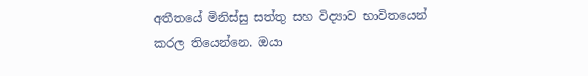අතීතයේ මිනිස්සු සත්තු සහ විද්‍යාව භාවිතයෙන් කරල තියෙන්නෙ. ඔයා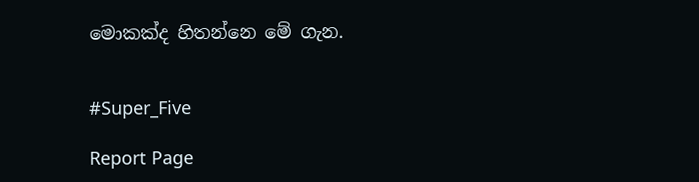මොකක්ද හිතන්නෙ මේ ගැන.


#Super_Five

Report Page